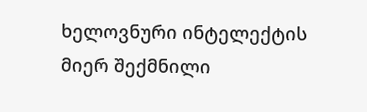ხელოვნური ინტელექტის მიერ შექმნილი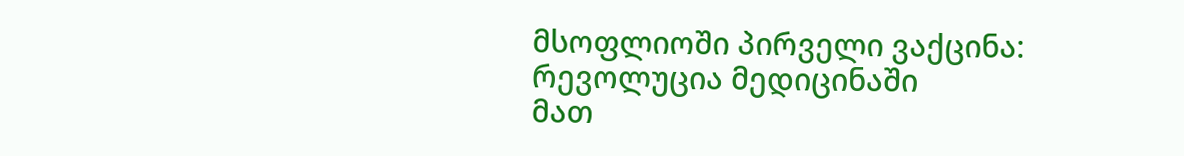მსოფლიოში პირველი ვაქცინა: რევოლუცია მედიცინაში
მათ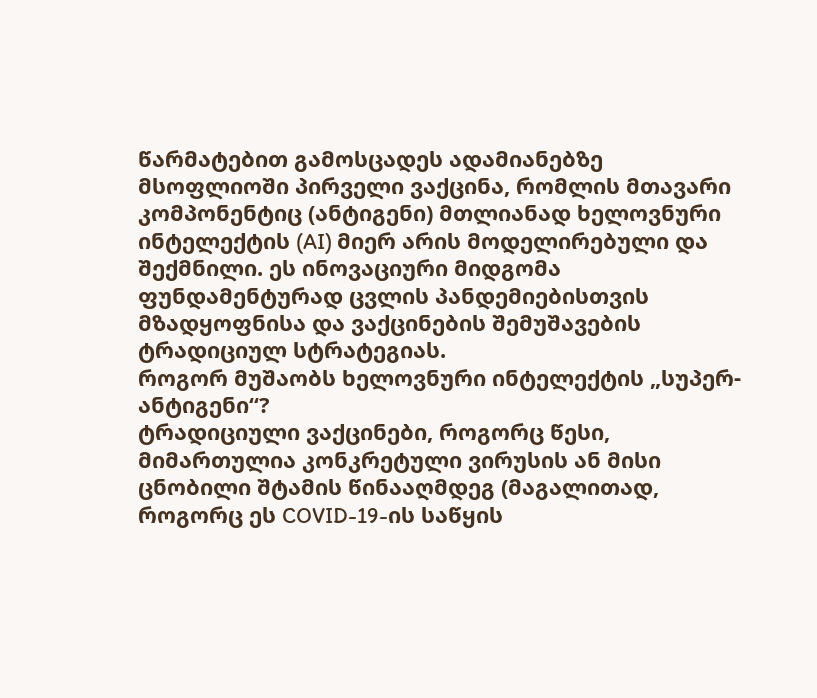წარმატებით გამოსცადეს ადამიანებზე მსოფლიოში პირველი ვაქცინა, რომლის მთავარი კომპონენტიც (ანტიგენი) მთლიანად ხელოვნური ინტელექტის (AI) მიერ არის მოდელირებული და შექმნილი. ეს ინოვაციური მიდგომა ფუნდამენტურად ცვლის პანდემიებისთვის მზადყოფნისა და ვაქცინების შემუშავების ტრადიციულ სტრატეგიას.
როგორ მუშაობს ხელოვნური ინტელექტის „სუპერ-ანტიგენი“?
ტრადიციული ვაქცინები, როგორც წესი, მიმართულია კონკრეტული ვირუსის ან მისი ცნობილი შტამის წინააღმდეგ (მაგალითად, როგორც ეს COVID-19-ის საწყის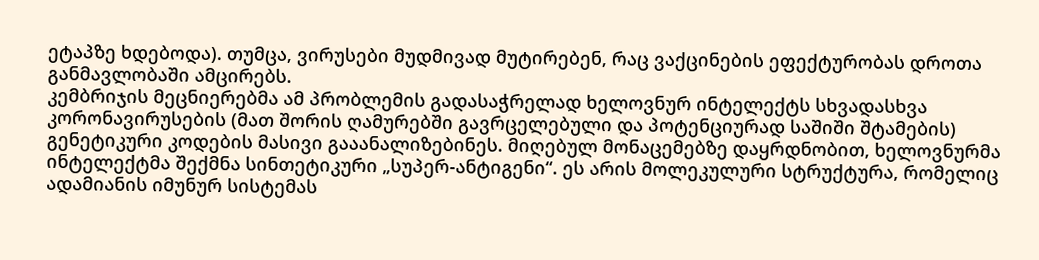ეტაპზე ხდებოდა). თუმცა, ვირუსები მუდმივად მუტირებენ, რაც ვაქცინების ეფექტურობას დროთა განმავლობაში ამცირებს.
კემბრიჯის მეცნიერებმა ამ პრობლემის გადასაჭრელად ხელოვნურ ინტელექტს სხვადასხვა კორონავირუსების (მათ შორის ღამურებში გავრცელებული და პოტენციურად საშიში შტამების) გენეტიკური კოდების მასივი გააანალიზებინეს. მიღებულ მონაცემებზე დაყრდნობით, ხელოვნურმა ინტელექტმა შექმნა სინთეტიკური „სუპერ-ანტიგენი“. ეს არის მოლეკულური სტრუქტურა, რომელიც ადამიანის იმუნურ სისტემას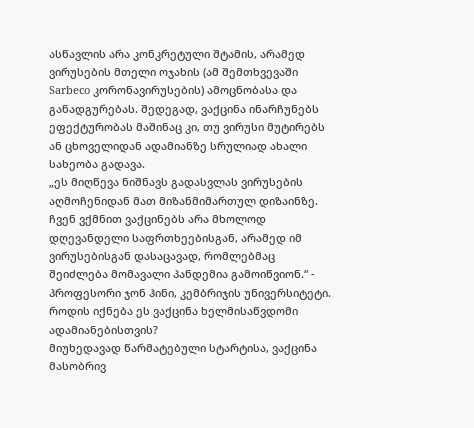ასწავლის არა კონკრეტული შტამის, არამედ ვირუსების მთელი ოჯახის (ამ შემთხვევაში Sarbeco კორონავირუსების) ამოცნობასა და განადგურებას. შედეგად, ვაქცინა ინარჩუნებს ეფექტურობას მაშინაც კი, თუ ვირუსი მუტირებს ან ცხოველიდან ადამიანზე სრულიად ახალი სახეობა გადავა.
„ეს მიღწევა ნიშნავს გადასვლას ვირუსების აღმოჩენიდან მათ მიზანმიმართულ დიზაინზე. ჩვენ ვქმნით ვაქცინებს არა მხოლოდ დღევანდელი საფრთხეებისგან, არამედ იმ ვირუსებისგან დასაცავად, რომლებმაც შეიძლება მომავალი პანდემია გამოიწვიონ.“ - პროფესორი ჯონ ჰინი, კემბრიჯის უნივერსიტეტი.
როდის იქნება ეს ვაქცინა ხელმისაწვდომი ადამიანებისთვის?
მიუხედავად წარმატებული სტარტისა, ვაქცინა მასობრივ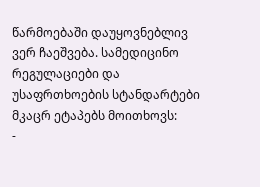წარმოებაში დაუყოვნებლივ ვერ ჩაეშვება. სამედიცინო რეგულაციები და უსაფრთხოების სტანდარტები მკაცრ ეტაპებს მოითხოვს:
-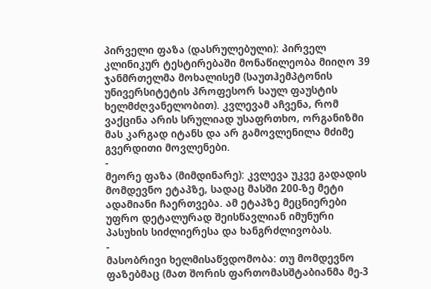პირველი ფაზა (დასრულებული): პირველ კლინიკურ ტესტირებაში მონაწილეობა მიიღო 39 ჯანმრთელმა მოხალისემ (საუთჰემპტონის უნივერსიტეტის პროფესორ საულ ფაუსტის ხელმძღვანელობით). კვლევამ აჩვენა, რომ ვაქცინა არის სრულიად უსაფრთხო, ორგანიზმი მას კარგად იტანს და არ გამოვლენილა მძიმე გვერდითი მოვლენები.
-
მეორე ფაზა (მიმდინარე): კვლევა უკვე გადადის მომდევნო ეტაპზე, სადაც მასში 200-ზე მეტი ადამიანი ჩაერთვება. ამ ეტაპზე მეცნიერები უფრო დეტალურად შეისწავლიან იმუნური პასუხის სიძლიერესა და ხანგრძლივობას.
-
მასობრივი ხელმისაწვდომობა: თუ მომდევნო ფაზებმაც (მათ შორის ფართომასშტაბიანმა მე-3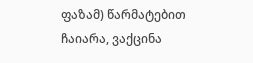ფაზამ) წარმატებით ჩაიარა, ვაქცინა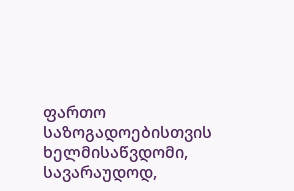ფართო საზოგადოებისთვის ხელმისაწვდომი, სავარაუდოდ,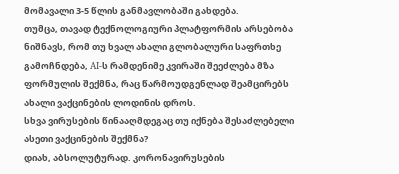მომავალი 3-5 წლის განმავლობაში გახდება.
თუმცა, თავად ტექნოლოგიური პლატფორმის არსებობა ნიშნავს, რომ თუ ხვალ ახალი გლობალური საფრთხე გამოჩნდება, AI-ს რამდენიმე კვირაში შეეძლება მზა ფორმულის შექმნა, რაც წარმოუდგენლად შეამცირებს ახალი ვაქცინების ლოდინის დროს.
სხვა ვირუსების წინააღმდეგაც თუ იქნება შესაძლებელი ასეთი ვაქცინების შექმნა?
დიახ, აბსოლუტურად. კორონავირუსების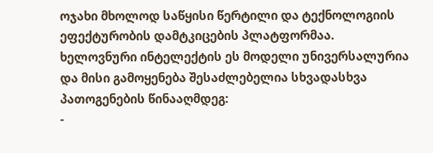ოჯახი მხოლოდ საწყისი წერტილი და ტექნოლოგიის ეფექტურობის დამტკიცების პლატფორმაა. ხელოვნური ინტელექტის ეს მოდელი უნივერსალურია და მისი გამოყენება შესაძლებელია სხვადასხვა პათოგენების წინააღმდეგ:
-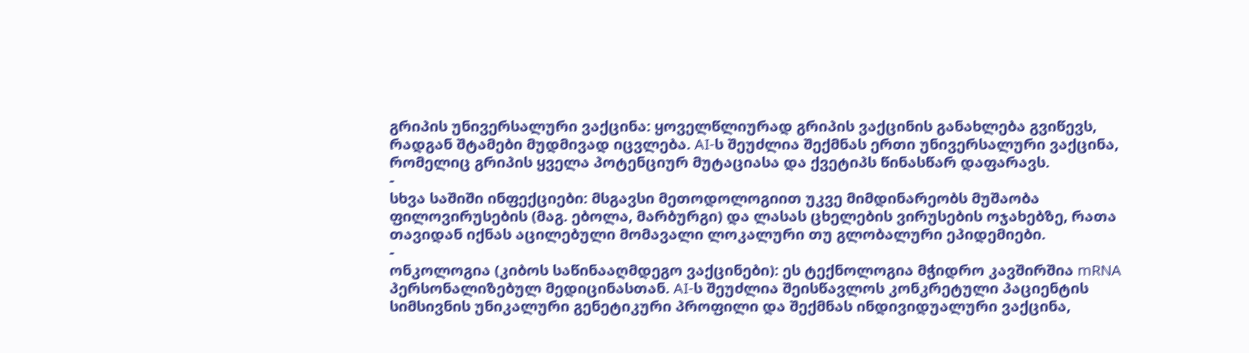გრიპის უნივერსალური ვაქცინა: ყოველწლიურად გრიპის ვაქცინის განახლება გვიწევს, რადგან შტამები მუდმივად იცვლება. AI-ს შეუძლია შექმნას ერთი უნივერსალური ვაქცინა, რომელიც გრიპის ყველა პოტენციურ მუტაციასა და ქვეტიპს წინასწარ დაფარავს.
-
სხვა საშიში ინფექციები: მსგავსი მეთოდოლოგიით უკვე მიმდინარეობს მუშაობა ფილოვირუსების (მაგ. ებოლა, მარბურგი) და ლასას ცხელების ვირუსების ოჯახებზე, რათა თავიდან იქნას აცილებული მომავალი ლოკალური თუ გლობალური ეპიდემიები.
-
ონკოლოგია (კიბოს საწინააღმდეგო ვაქცინები): ეს ტექნოლოგია მჭიდრო კავშირშია mRNA პერსონალიზებულ მედიცინასთან. AI-ს შეუძლია შეისწავლოს კონკრეტული პაციენტის სიმსივნის უნიკალური გენეტიკური პროფილი და შექმნას ინდივიდუალური ვაქცინა,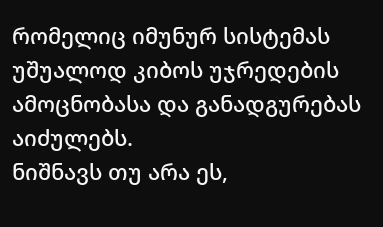რომელიც იმუნურ სისტემას უშუალოდ კიბოს უჯრედების ამოცნობასა და განადგურებას აიძულებს.
ნიშნავს თუ არა ეს,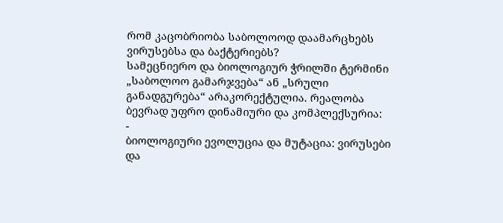რომ კაცობრიობა საბოლოოდ დაამარცხებს ვირუსებსა და ბაქტერიებს?
სამეცნიერო და ბიოლოგიურ ჭრილში ტერმინი „საბოლოო გამარჯვება“ ან „სრული განადგურება“ არაკორექტულია. რეალობა ბევრად უფრო დინამიური და კომპლექსურია:
-
ბიოლოგიური ევოლუცია და მუტაცია: ვირუსები და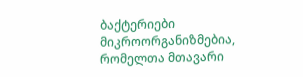ბაქტერიები მიკროორგანიზმებია, რომელთა მთავარი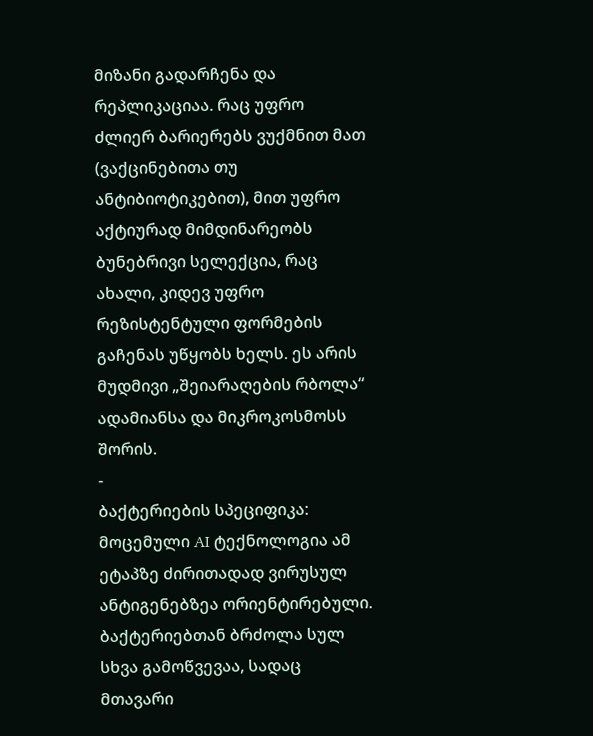მიზანი გადარჩენა და რეპლიკაციაა. რაც უფრო ძლიერ ბარიერებს ვუქმნით მათ (ვაქცინებითა თუ ანტიბიოტიკებით), მით უფრო აქტიურად მიმდინარეობს ბუნებრივი სელექცია, რაც ახალი, კიდევ უფრო რეზისტენტული ფორმების გაჩენას უწყობს ხელს. ეს არის მუდმივი „შეიარაღების რბოლა“ ადამიანსა და მიკროკოსმოსს შორის.
-
ბაქტერიების სპეციფიკა: მოცემული AI ტექნოლოგია ამ ეტაპზე ძირითადად ვირუსულ ანტიგენებზეა ორიენტირებული. ბაქტერიებთან ბრძოლა სულ სხვა გამოწვევაა, სადაც მთავარი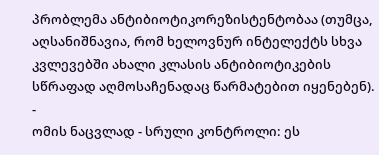პრობლემა ანტიბიოტიკორეზისტენტობაა (თუმცა, აღსანიშნავია, რომ ხელოვნურ ინტელექტს სხვა კვლევებში ახალი კლასის ანტიბიოტიკების სწრაფად აღმოსაჩენადაც წარმატებით იყენებენ).
-
ომის ნაცვლად - სრული კონტროლი: ეს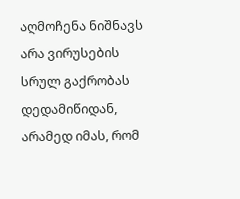აღმოჩენა ნიშნავს არა ვირუსების სრულ გაქრობას დედამიწიდან, არამედ იმას, რომ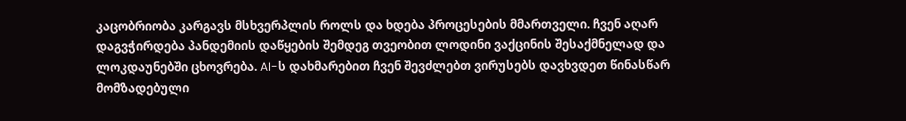კაცობრიობა კარგავს მსხვერპლის როლს და ხდება პროცესების მმართველი. ჩვენ აღარ დაგვჭირდება პანდემიის დაწყების შემდეგ თვეობით ლოდინი ვაქცინის შესაქმნელად და ლოკდაუნებში ცხოვრება. AI-ს დახმარებით ჩვენ შევძლებთ ვირუსებს დავხვდეთ წინასწარ მომზადებული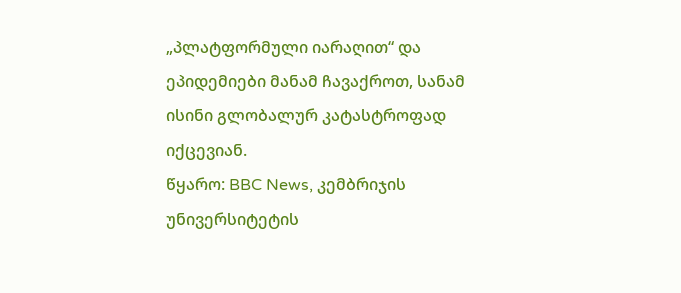„პლატფორმული იარაღით“ და ეპიდემიები მანამ ჩავაქროთ, სანამ ისინი გლობალურ კატასტროფად იქცევიან.
წყარო: BBC News, კემბრიჯის უნივერსიტეტის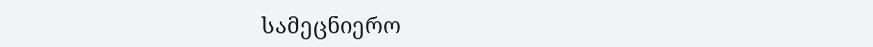სამეცნიერო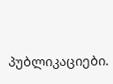პუბლიკაციები.